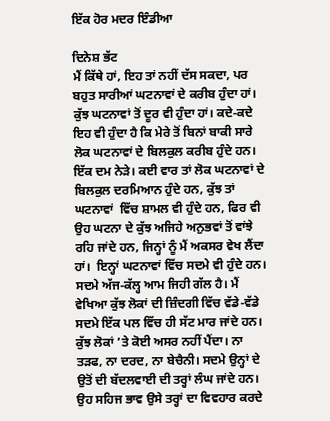ਇੱਕ ਹੋਰ ਮਦਰ ਇੰਡੀਆ

ਦਿਨੇਸ਼ ਭੱਟ
ਮੈਂ ਕਿੱਥੇ ਹਾਂ, ਇਹ ਤਾਂ ਨਹੀਂ ਦੱਸ ਸਕਦਾ, ਪਰ ਬਹੁਤ ਸਾਰੀਆਂ ਘਟਨਾਵਾਂ ਦੇ ਕਰੀਬ ਹੁੰਦਾ ਹਾਂ। ਕੁੱਝ ਘਟਨਾਵਾਂ ਤੋਂ ਦੂਰ ਵੀ ਹੁੰਦਾ ਹਾਂ। ਕਦੇ-ਕਦੇ ਇਹ ਵੀ ਹੁੰਦਾ ਹੈ ਕਿ ਮੇਰੇ ਤੋਂ ਬਿਨਾਂ ਬਾਕੀ ਸਾਰੇ ਲੋਕ ਘਟਨਾਵਾਂ ਦੇ ਬਿਲਕੁਲ ਕਰੀਬ ਹੁੰਦੇ ਹਨ। ਇੱਕ ਦਮ ਨੇੜੇ। ਕਈ ਵਾਰ ਤਾਂ ਲੋਕ ਘਟਨਾਵਾਂ ਦੇ ਬਿਲਕੁਲ ਦਰਮਿਆਨ ਹੁੰਦੇ ਹਨ, ਕੁੱਝ ਤਾਂ ਘਟਨਾਵਾਂ  ਵਿੱਚ ਸ਼ਾਮਲ ਵੀ ਹੁੰਦੇ ਹਨ, ਫਿਰ ਵੀ ਉਹ ਘਟਨਾ ਦੇ ਕੁੱਝ ਅਜਿਹੇ ਅਨੁਭਵਾਂ ਤੋਂ ਵਾਂਝੇ ਰਹਿ ਜਾਂਦੇ ਹਨ, ਜਿਨ੍ਹਾਂ ਨੂੰ ਮੈਂ ਅਕਸਰ ਵੇਖ ਲੈਂਦਾ ਹਾਂ।  ਇਨ੍ਹਾਂ ਘਟਨਾਵਾਂ ਵਿੱਚ ਸਦਮੇ ਵੀ ਹੁੰਦੇ ਹਨ। ਸਦਮੇ ਅੱਜ-ਕੱਲ੍ਹ ਆਮ ਜਿਹੀ ਗੱਲ ਹੈ। ਮੈਂ ਵੇਖਿਆ ਕੁੱਝ ਲੋਕਾਂ ਦੀ ਜ਼ਿੰਦਗੀ ਵਿੱਚ ਵੱਡੇ-ਵੱਡੇ  ਸਦਮੇ ਇੱਕ ਪਲ ਵਿੱਚ ਹੀ ਸੱਟ ਮਾਰ ਜਾਂਦੇ ਹਨ। ਕੁੱਝ ਲੋਕਾਂ ’ਤੇ ਕੋਈ ਅਸਰ ਨਹੀਂ ਪੈਂਦਾ। ਨਾ ਤੜਫ, ਨਾ ਦਰਦ, ਨਾ ਬੇਚੈਨੀ। ਸਦਮੇ ਉਨ੍ਹਾਂ ਦੇ ਉਤੋਂ ਦੀ ਬੱਦਲਵਾਈ ਦੀ ਤਰ੍ਹਾਂ ਲੰਘ ਜਾਂਦੇ ਹਨ। ਉਹ ਸਹਿਜ ਭਾਵ ਉਸੇ ਤਰ੍ਹਾਂ ਦਾ ਵਿਵਹਾਰ ਕਰਦੇ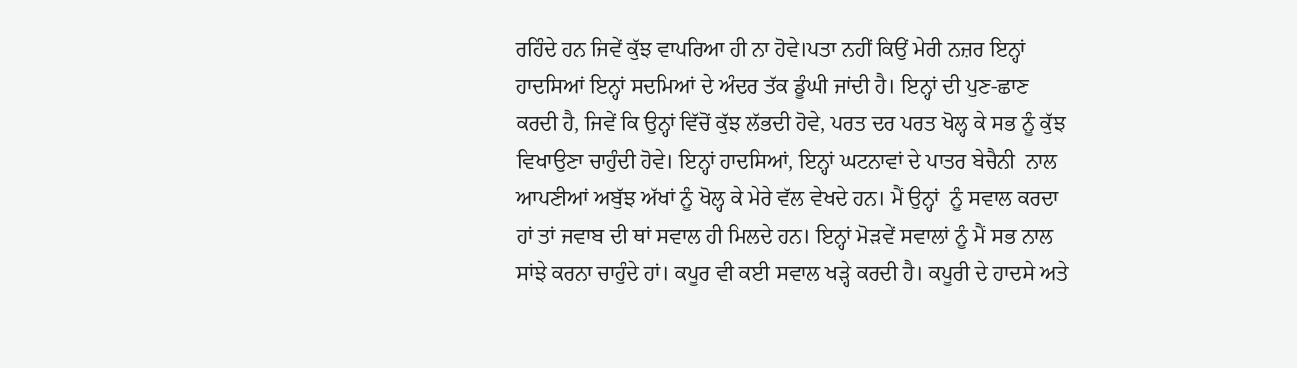ਰਹਿੰਦੇ ਹਨ ਜਿਵੇਂ ਕੁੱਝ ਵਾਪਰਿਆ ਹੀ ਨਾ ਹੋਵੇ।ਪਤਾ ਨਹੀਂ ਕਿਉਂ ਮੇਰੀ ਨਜ਼ਰ ਇਨ੍ਹਾਂ ਹਾਦਸਿਆਂ ਇਨ੍ਹਾਂ ਸਦਮਿਆਂ ਦੇ ਅੰਦਰ ਤੱਕ ਡੂੰਘੀ ਜਾਂਦੀ ਹੈ। ਇਨ੍ਹਾਂ ਦੀ ਪੁਣ-ਛਾਣ ਕਰਦੀ ਹੈ, ਜਿਵੇਂ ਕਿ ਉਨ੍ਹਾਂ ਵਿੱਚੋਂ ਕੁੱਝ ਲੱਭਦੀ ਹੋਵੇ, ਪਰਤ ਦਰ ਪਰਤ ਖੋਲ੍ਹ ਕੇ ਸਭ ਨੂੰ ਕੁੱਝ ਵਿਖਾਉਣਾ ਚਾਹੁੰਦੀ ਹੋਵੇ। ਇਨ੍ਹਾਂ ਹਾਦਸਿਆਂ, ਇਨ੍ਹਾਂ ਘਟਨਾਵਾਂ ਦੇ ਪਾਤਰ ਬੇਚੈਨੀ  ਨਾਲ ਆਪਣੀਆਂ ਅਬੁੱਝ ਅੱਖਾਂ ਨੂੰ ਖੋਲ੍ਹ ਕੇ ਮੇਰੇ ਵੱਲ ਵੇਖਦੇ ਹਨ। ਮੈਂ ਉਨ੍ਹਾਂ  ਨੂੰ ਸਵਾਲ ਕਰਦਾ ਹਾਂ ਤਾਂ ਜਵਾਬ ਦੀ ਥਾਂ ਸਵਾਲ ਹੀ ਮਿਲਦੇ ਹਨ। ਇਨ੍ਹਾਂ ਮੋੜਵੇਂ ਸਵਾਲਾਂ ਨੂੰ ਮੈਂ ਸਭ ਨਾਲ ਸਾਂਝੇ ਕਰਨਾ ਚਾਹੁੰਦੇ ਹਾਂ। ਕਪੂਰ ਵੀ ਕਈ ਸਵਾਲ ਖੜ੍ਹੇ ਕਰਦੀ ਹੈ। ਕਪੂਰੀ ਦੇ ਹਾਦਸੇ ਅਤੇ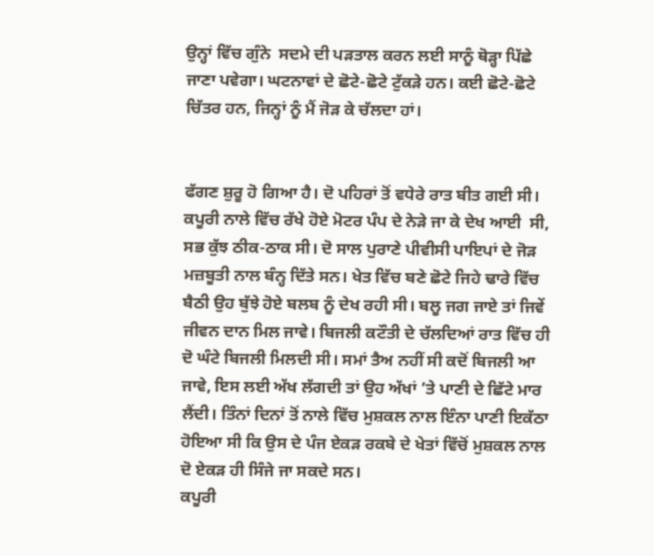ਉਨ੍ਹਾਂ ਵਿੱਚ ਗੁੰਨੇ  ਸਦਮੇ ਦੀ ਪੜਤਾਲ ਕਰਨ ਲਈ ਸਾਨੂੰ ਥੋੜ੍ਹਾ ਪਿੱਛੇ ਜਾਣਾ ਪਵੇਗਾ। ਘਟਨਾਵਾਂ ਦੇ ਛੋਟੇ-ਛੋਟੇ ਟੁੱਕੜੇ ਹਨ। ਕਈ ਛੋਟੇ-ਛੋਟੇ ਚਿੱਤਰ ਹਨ, ਜਿਨ੍ਹਾਂ ਨੂੰ ਮੈਂ ਜੋੜ ਕੇ ਚੱਲਦਾ ਹਾਂ।


ਫੱਗਣ ਸ਼ੁਰੂ ਹੋ ਗਿਆ ਹੈ। ਦੋ ਪਹਿਰਾਂ ਤੋਂ ਵਧੇਰੇ ਰਾਤ ਬੀਤ ਗਈ ਸੀ। ਕਪੂਰੀ ਨਾਲੇ ਵਿੱਚ ਰੱਖੇ ਹੋਏ ਮੋਟਰ ਪੰਪ ਦੇ ਨੇੜੇ ਜਾ ਕੇ ਦੇਖ ਆਈ  ਸੀ, ਸਭ ਕੁੱਝ ਠੀਕ-ਠਾਕ ਸੀ। ਦੋ ਸਾਲ ਪੁਰਾਣੇ ਪੀਵੀਸੀ ਪਾਇਪਾਂ ਦੇ ਜੋੜ ਮਜ਼ਬੂਤੀ ਨਾਲ ਬੰਨ੍ਹ ਦਿੱਤੇ ਸਨ। ਖੇਤ ਵਿੱਚ ਬਣੇ ਛੋਟੇ ਜਿਹੇ ਢਾਰੇ ਵਿੱਚ ਬੈਠੀ ਉਹ ਬੁੱਝੇ ਹੋਏ ਬਲਬ ਨੂੰ ਦੇਖ ਰਹੀ ਸੀ। ਬਲੂ ਜਗ ਜਾਏ ਤਾਂ ਜਿਵੇਂ ਜੀਵਨ ਦਾਨ ਮਿਲ ਜਾਵੇ। ਬਿਜਲੀ ਕਟੌਤੀ ਦੇ ਚੱਲਦਿਆਂ ਰਾਤ ਵਿੱਚ ਹੀ ਦੋ ਘੰਟੇ ਬਿਜਲੀ ਮਿਲਦੀ ਸੀ। ਸਮਾਂ ਤੈਅ ਨਹੀਂ ਸੀ ਕਦੋਂ ਬਿਜਲੀ ਆ ਜਾਵੇ, ਇਸ ਲਈ ਅੱਖ ਲੱਗਦੀ ਤਾਂ ਉਹ ਅੱਖਾਂ ’ਤੇ ਪਾਣੀ ਦੇ ਛਿੱਟੇ ਮਾਰ ਲੈਂਦੀ। ਤਿੰਨਾਂ ਦਿਨਾਂ ਤੋਂ ਨਾਲੇ ਵਿੱਚ ਮੁਸ਼ਕਲ ਨਾਲ ਇੰਨਾ ਪਾਣੀ ਇਕੱਠਾ ਹੋਇਆ ਸੀ ਕਿ ਉਸ ਦੇ ਪੰਜ ਏਕੜ ਰਕਬੇ ਦੇ ਖੇਤਾਂ ਵਿੱਚੋਂ ਮੁਸ਼ਕਲ ਨਾਲ ਦੋ ਏਕੜ ਹੀ ਸਿੰਜੇ ਜਾ ਸਕਦੇ ਸਨ।
ਕਪੂਰੀ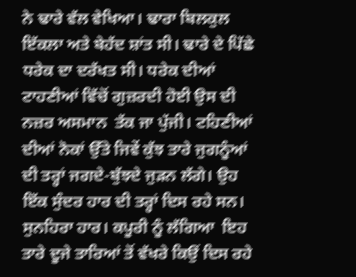ਨੇ ਢਾਰੇ ਵੱਲ ਵੇਖਿਆ। ਢਾਰਾ ਬਿਲਕੁਲ ਇੱਕਲਾ ਅਤੇ ਬੇਹੱਦ ਸ਼ਾਂਤ ਸੀ। ਢਾਰੇ ਦੇ ਪਿੱਛੇ ਧਰੇਕ ਦਾ ਦਰੱਖਤ ਸੀ। ਧਰੇਕ ਦੀਆਂ ਟਾਹਣੀਆਂ ਵਿੱਚੋਂ ਗੁਜ਼ਰਦੀ ਹੋਈ ਉਸ ਦੀ ਨਜ਼ਰ ਅਸਮਾਨ  ਤੱਕ ਜਾ ਪੁੱਜੀ। ਟਹਿਣੀਆਂ ਦੀਆਂ ਨੋਕਾਂ ਉੱਤੇ ਜਿਵੇਂ ਕੁੱਝ ਤਾਰੇ ਜੁਗਨੂੰਆਂ ਦੀ ਤਰ੍ਹਾਂ ਜਗਦੇ-ਬੁੱਝਦੇ ਜੁੜਨ ਲੱਗੇ। ਉਹ ਇੱਕ ਸੁੰਦਰ ਹਾਰ ਦੀ ਤਰ੍ਹਾਂ ਦਿਸ ਰਹੇ ਸਨ। ਸੁਨਹਿਰਾ ਹਾਰ। ਕਪੂਰੀ ਨੂੰ ਲੱਗਿਆ  ਇਹ ਤਾਰੇ ਦੂਜੇ ਤਾਰਿਆਂ ਤੋਂ ਵੱਖਰੇ ਕਿਉਂ ਦਿਸ ਰਹੇ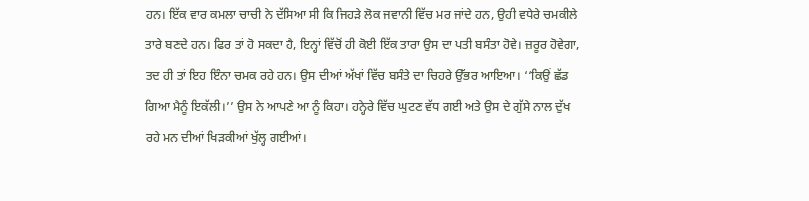ਹਨ। ਇੱਕ ਵਾਰ ਕਮਲਾ ਚਾਚੀ ਨੇ ਦੱਸਿਆ ਸੀ ਕਿ ਜਿਹੜੇ ਲੋਕ ਜਵਾਨੀ ਵਿੱਚ ਮਰ ਜਾਂਦੇ ਹਨ, ਉਹੀ ਵਧੇਰੇ ਚਮਕੀਲੇ ਤਾਰੇ ਬਣਦੇ ਹਨ। ਫਿਰ ਤਾਂ ਹੋ ਸਕਦਾ ਹੈ, ਇਨ੍ਹਾਂ ਵਿੱਚੋਂ ਹੀ ਕੋਈ ਇੱਕ ਤਾਰਾ ਉਸ ਦਾ ਪਤੀ ਬਸੰਤਾ ਹੋਵੇ। ਜ਼ਰੂਰ ਹੋਵੇਗਾ, ਤਦ ਹੀ ਤਾਂ ਇਹ ਇੰਨਾ ਚਮਕ ਰਹੇ ਹਨ। ਉਸ ਦੀਆਂ ਅੱਖਾਂ ਵਿੱਚ ਬਸੰਤੇ ਦਾ ਚਿਹਰੇ ਉੱਭਰ ਆਇਆ। ‘‘ਕਿਉਂ ਛੱਡ ਗਿਆ ਮੈਨੂੰ ਇਕੱਲੀ।’’ ਉਸ ਨੇ ਆਪਣੇ ਆ ਨੂੰ ਕਿਹਾ। ਹਨ੍ਹੇਰੇ ਵਿੱਚ ਘੁਟਣ ਵੱਧ ਗਈ ਅਤੇ ਉਸ ਦੇ ਗੁੱਸੇ ਨਾਲ ਦੁੱਖ ਰਹੇ ਮਨ ਦੀਆਂ ਖਿੜਕੀਆਂ ਖੁੱਲ੍ਹ ਗਈਆਂ।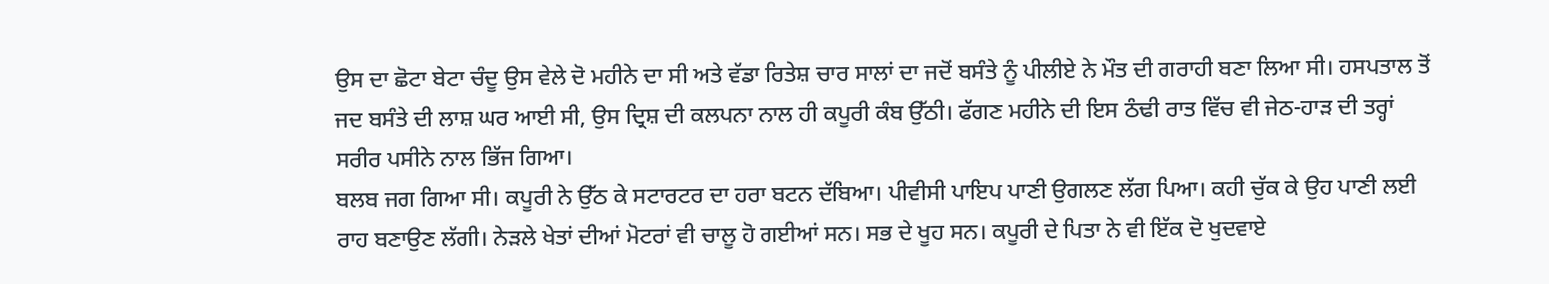ਉਸ ਦਾ ਛੋਟਾ ਬੇਟਾ ਚੰਦੂ ਉਸ ਵੇਲੇ ਦੋ ਮਹੀਨੇ ਦਾ ਸੀ ਅਤੇ ਵੱਡਾ ਰਿਤੇਸ਼ ਚਾਰ ਸਾਲਾਂ ਦਾ ਜਦੋਂ ਬਸੰਤੇ ਨੂੰ ਪੀਲੀਏ ਨੇ ਮੌਤ ਦੀ ਗਰਾਹੀ ਬਣਾ ਲਿਆ ਸੀ। ਹਸਪਤਾਲ ਤੋਂ ਜਦ ਬਸੰਤੇ ਦੀ ਲਾਸ਼ ਘਰ ਆਈ ਸੀ, ਉਸ ਦ੍ਰਿਸ਼ ਦੀ ਕਲਪਨਾ ਨਾਲ ਹੀ ਕਪੂਰੀ ਕੰਬ ਉੱਠੀ। ਫੱਗਣ ਮਹੀਨੇ ਦੀ ਇਸ ਠੰਢੀ ਰਾਤ ਵਿੱਚ ਵੀ ਜੇਠ-ਹਾੜ ਦੀ ਤਰ੍ਹਾਂ ਸਰੀਰ ਪਸੀਨੇ ਨਾਲ ਭਿੱਜ ਗਿਆ।
ਬਲਬ ਜਗ ਗਿਆ ਸੀ। ਕਪੂਰੀ ਨੇ ਉੱਠ ਕੇ ਸਟਾਰਟਰ ਦਾ ਹਰਾ ਬਟਨ ਦੱਬਿਆ। ਪੀਵੀਸੀ ਪਾਇਪ ਪਾਣੀ ਉਗਲਣ ਲੱਗ ਪਿਆ। ਕਹੀ ਚੁੱਕ ਕੇ ਉਹ ਪਾਣੀ ਲਈ ਰਾਹ ਬਣਾਉਣ ਲੱਗੀ। ਨੇੜਲੇ ਖੇਤਾਂ ਦੀਆਂ ਮੋਟਰਾਂ ਵੀ ਚਾਲੂ ਹੋ ਗਈਆਂ ਸਨ। ਸਭ ਦੇ ਖੂਹ ਸਨ। ਕਪੂਰੀ ਦੇ ਪਿਤਾ ਨੇ ਵੀ ਇੱਕ ਦੋ ਖੁਦਵਾਏ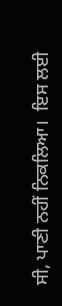ਸੀ, ਪਾਣੀ ਨਹੀਂ ਨਿਕਲਿਆ।  ਇਸ ਲਈ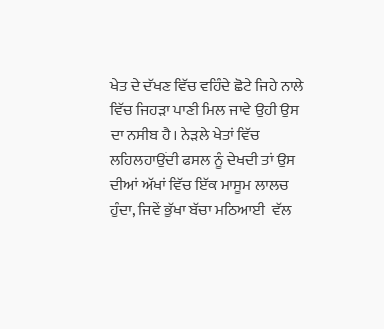ਖੇਤ ਦੇ ਦੱਖਣ ਵਿੱਚ ਵਹਿੰਦੇ ਛੋਟੇ ਜਿਹੇ ਨਾਲੇ ਵਿੱਚ ਜਿਹੜਾ ਪਾਣੀ ਮਿਲ ਜਾਵੇ ਉਹੀ ਉਸ ਦਾ ਨਸੀਬ ਹੈ। ਨੇੜਲੇ ਖੇਤਾਂ ਵਿੱਚ ਲਹਿਲਹਾਉਂਦੀ ਫਸਲ ਨੂੰ ਦੇਖਦੀ ਤਾਂ ਉਸ ਦੀਆਂ ਅੱਖਾਂ ਵਿੱਚ ਇੱਕ ਮਾਸੂਮ ਲਾਲਚ ਹੁੰਦਾ, ਜਿਵੇਂ ਭੁੱਖਾ ਬੱਚਾ ਮਠਿਆਈ  ਵੱਲ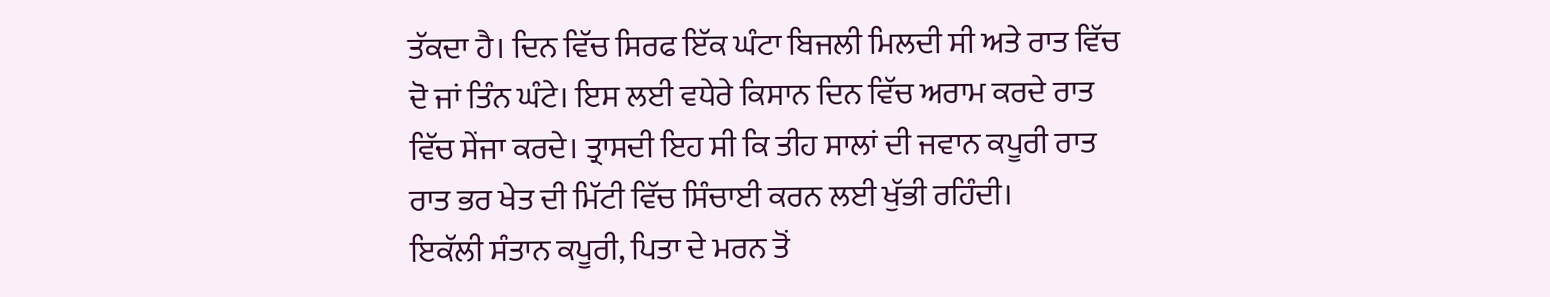ਤੱਕਦਾ ਹੈ। ਦਿਨ ਵਿੱਚ ਸਿਰਫ ਇੱਕ ਘੰਟਾ ਬਿਜਲੀ ਮਿਲਦੀ ਸੀ ਅਤੇ ਰਾਤ ਵਿੱਚ ਦੋ ਜਾਂ ਤਿੰਨ ਘੰਟੇ। ਇਸ ਲਈ ਵਧੇਰੇ ਕਿਸਾਨ ਦਿਨ ਵਿੱਚ ਅਰਾਮ ਕਰਦੇ ਰਾਤ ਵਿੱਚ ਸੇਂਜਾ ਕਰਦੇ। ਤ੍ਰਾਸਦੀ ਇਹ ਸੀ ਕਿ ਤੀਹ ਸਾਲਾਂ ਦੀ ਜਵਾਨ ਕਪੂਰੀ ਰਾਤ ਰਾਤ ਭਰ ਖੇਤ ਦੀ ਮਿੱਟੀ ਵਿੱਚ ਸਿੰਚਾਈ ਕਰਨ ਲਈ ਖੁੱਭੀ ਰਹਿੰਦੀ।
ਇਕੱਲੀ ਸੰਤਾਨ ਕਪੂਰੀ, ਪਿਤਾ ਦੇ ਮਰਨ ਤੋਂ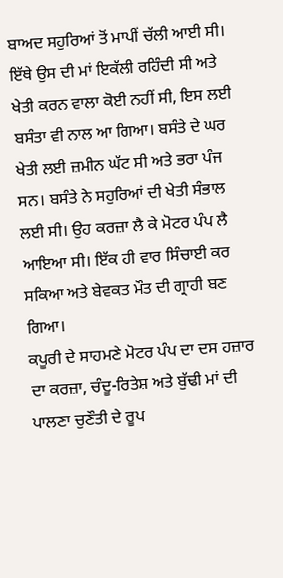ਬਾਅਦ ਸਹੁਰਿਆਂ ਤੋਂ ਮਾਪੀਂ ਚੱਲੀ ਆਈ ਸੀ।  ਇੱਥੇ ਉਸ ਦੀ ਮਾਂ ਇਕੱਲੀ ਰਹਿੰਦੀ ਸੀ ਅਤੇ ਖੇਤੀ ਕਰਨ ਵਾਲਾ ਕੋਈ ਨਹੀਂ ਸੀ, ਇਸ ਲਈ ਬਸੰਤਾ ਵੀ ਨਾਲ ਆ ਗਿਆ। ਬਸੰਤੇ ਦੇ ਘਰ ਖੇਤੀ ਲਈ ਜ਼ਮੀਨ ਘੱਟ ਸੀ ਅਤੇ ਭਰਾ ਪੰਜ ਸਨ। ਬਸੰਤੇ ਨੇ ਸਹੁਰਿਆਂ ਦੀ ਖੇਤੀ ਸੰਭਾਲ ਲਈ ਸੀ। ਉਹ ਕਰਜ਼ਾ ਲੈ ਕੇ ਮੋਟਰ ਪੰਪ ਲੈ ਆਇਆ ਸੀ। ਇੱਕ ਹੀ ਵਾਰ ਸਿੰਚਾਈ ਕਰ ਸਕਿਆ ਅਤੇ ਬੇਵਕਤ ਮੌਤ ਦੀ ਗ੍ਰਾਹੀ ਬਣ ਗਿਆ।
ਕਪੂਰੀ ਦੇ ਸਾਹਮਣੇ ਮੋਟਰ ਪੰਪ ਦਾ ਦਸ ਹਜ਼ਾਰ ਦਾ ਕਰਜ਼ਾ, ਚੰਦੂ-ਰਿਤੇਸ਼ ਅਤੇ ਬੁੱਢੀ ਮਾਂ ਦੀ ਪਾਲਣਾ ਚੁਣੌਤੀ ਦੇ ਰੂਪ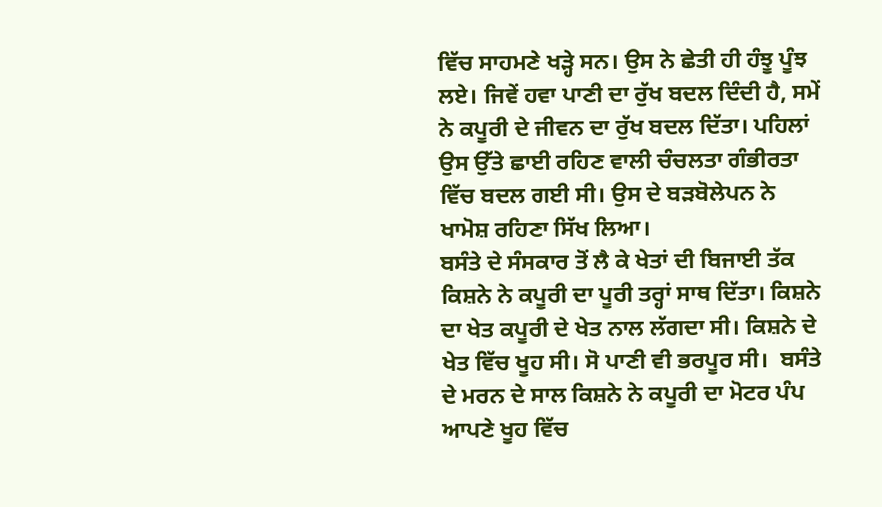ਵਿੱਚ ਸਾਹਮਣੇ ਖੜ੍ਹੇ ਸਨ। ਉਸ ਨੇ ਛੇਤੀ ਹੀ ਹੰਝੂ ਪੂੰਝ ਲਏ। ਜਿਵੇਂ ਹਵਾ ਪਾਣੀ ਦਾ ਰੁੱਖ ਬਦਲ ਦਿੰਦੀ ਹੈ, ਸਮੇਂ ਨੇ ਕਪੂਰੀ ਦੇ ਜੀਵਨ ਦਾ ਰੁੱਖ ਬਦਲ ਦਿੱਤਾ। ਪਹਿਲਾਂ ਉਸ ਉੱਤੇ ਛਾਈ ਰਹਿਣ ਵਾਲੀ ਚੰਚਲਤਾ ਗੰਭੀਰਤਾ ਵਿੱਚ ਬਦਲ ਗਈ ਸੀ। ਉਸ ਦੇ ਬੜਬੋਲੇਪਨ ਨੇ ਖਾਮੋਸ਼ ਰਹਿਣਾ ਸਿੱਖ ਲਿਆ।
ਬਸੰਤੇ ਦੇ ਸੰਸਕਾਰ ਤੋਂ ਲੈ ਕੇ ਖੇਤਾਂ ਦੀ ਬਿਜਾਈ ਤੱਕ ਕਿਸ਼ਨੇ ਨੇ ਕਪੂਰੀ ਦਾ ਪੂਰੀ ਤਰ੍ਹਾਂ ਸਾਥ ਦਿੱਤਾ। ਕਿਸ਼ਨੇ ਦਾ ਖੇਤ ਕਪੂਰੀ ਦੇ ਖੇਤ ਨਾਲ ਲੱਗਦਾ ਸੀ। ਕਿਸ਼ਨੇ ਦੇ ਖੇਤ ਵਿੱਚ ਖੂਹ ਸੀ। ਸੋ ਪਾਣੀ ਵੀ ਭਰਪੂਰ ਸੀ।  ਬਸੰਤੇ ਦੇ ਮਰਨ ਦੇ ਸਾਲ ਕਿਸ਼ਨੇ ਨੇ ਕਪੂਰੀ ਦਾ ਮੋਟਰ ਪੰਪ ਆਪਣੇ ਖੂਹ ਵਿੱਚ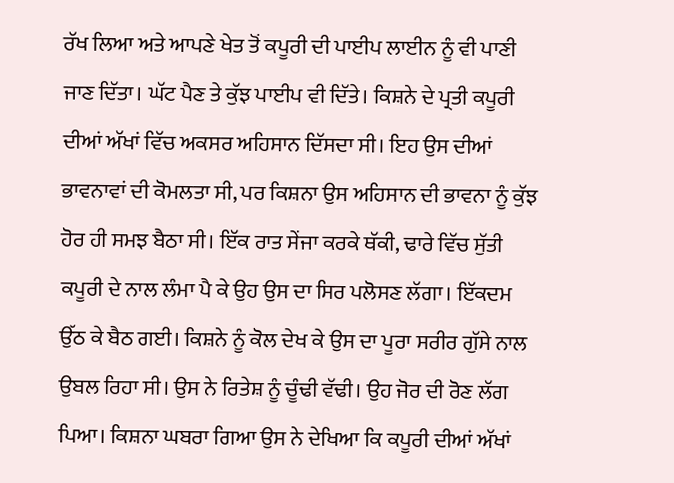ਰੱਖ ਲਿਆ ਅਤੇ ਆਪਣੇ ਖੇਤ ਤੋਂ ਕਪੂਰੀ ਦੀ ਪਾਈਪ ਲਾਈਨ ਨੂੰ ਵੀ ਪਾਣੀ ਜਾਣ ਦਿੱਤਾ। ਘੱਟ ਪੈਣ ਤੇ ਕੁੱਝ ਪਾਈਪ ਵੀ ਦਿੱਤੇ। ਕਿਸ਼ਨੇ ਦੇ ਪ੍ਰਤੀ ਕਪੂਰੀ ਦੀਆਂ ਅੱਖਾਂ ਵਿੱਚ ਅਕਸਰ ਅਹਿਸਾਨ ਦਿੱਸਦਾ ਸੀ। ਇਹ ਉਸ ਦੀਆਂ ਭਾਵਨਾਵਾਂ ਦੀ ਕੋਮਲਤਾ ਸੀ, ਪਰ ਕਿਸ਼ਨਾ ਉਸ ਅਹਿਸਾਨ ਦੀ ਭਾਵਨਾ ਨੂੰ ਕੁੱਝ ਹੋਰ ਹੀ ਸਮਝ ਬੈਠਾ ਸੀ। ਇੱਕ ਰਾਤ ਸੇਂਜਾ ਕਰਕੇ ਥੱਕੀ, ਢਾਰੇ ਵਿੱਚ ਸੁੱਤੀ  ਕਪੂਰੀ ਦੇ ਨਾਲ ਲੰਮਾ ਪੈ ਕੇ ਉਹ ਉਸ ਦਾ ਸਿਰ ਪਲੋਸਣ ਲੱਗਾ। ਇੱਕਦਮ ਉੱਠ ਕੇ ਬੈਠ ਗਈ। ਕਿਸ਼ਨੇ ਨੂੰ ਕੋਲ ਦੇਖ ਕੇ ਉਸ ਦਾ ਪੂਰਾ ਸਰੀਰ ਗੁੱਸੇ ਨਾਲ ਉਬਲ ਰਿਹਾ ਸੀ। ਉਸ ਨੇ ਰਿਤੇਸ਼ ਨੂੰ ਚੂੰਢੀ ਵੱਢੀ। ਉਹ ਜੋਰ ਦੀ ਰੋਣ ਲੱਗ ਪਿਆ। ਕਿਸ਼ਨਾ ਘਬਰਾ ਗਿਆ ਉਸ ਨੇ ਦੇਖਿਆ ਕਿ ਕਪੂਰੀ ਦੀਆਂ ਅੱਖਾਂ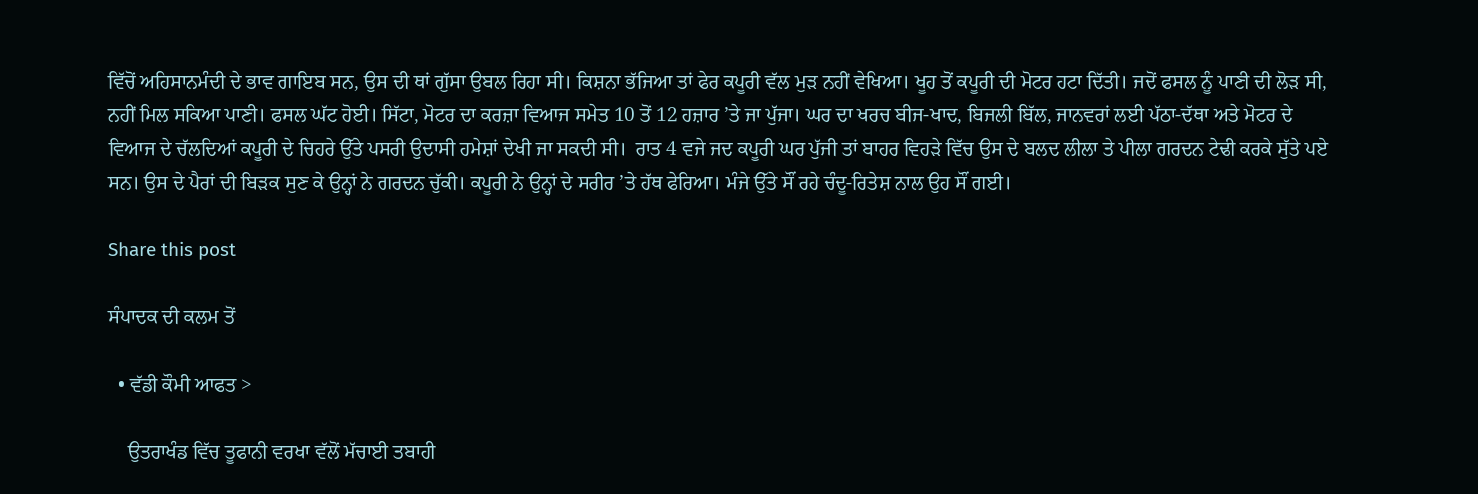ਵਿੱਚੋਂ ਅਹਿਸਾਨਮੰਦੀ ਦੇ ਭਾਵ ਗਾਇਬ ਸਨ, ਉਸ ਦੀ ਥਾਂ ਗੁੱਸਾ ਉਬਲ ਰਿਹਾ ਸੀ। ਕਿਸ਼ਨਾ ਭੱਜਿਆ ਤਾਂ ਫੇਰ ਕਪੂਰੀ ਵੱਲ ਮੁੜ ਨਹੀਂ ਵੇਖਿਆ। ਖੂਹ ਤੋਂ ਕਪੂਰੀ ਦੀ ਮੋਟਰ ਹਟਾ ਦਿੱਤੀ। ਜਦੋਂ ਫਸਲ ਨੂੰ ਪਾਣੀ ਦੀ ਲੋੜ ਸੀ, ਨਹੀਂ ਮਿਲ ਸਕਿਆ ਪਾਣੀ। ਫਸਲ ਘੱਟ ਹੋਈ। ਸਿੱਟਾ, ਮੋਟਰ ਦਾ ਕਰਜ਼ਾ ਵਿਆਜ ਸਮੇਤ 10 ਤੋਂ 12 ਹਜ਼ਾਰ ’ਤੇ ਜਾ ਪੁੱਜਾ। ਘਰ ਦਾ ਖਰਚ ਬੀਜ-ਖਾਦ, ਬਿਜਲੀ ਬਿੱਲ, ਜਾਨਵਰਾਂ ਲਈ ਪੱਠਾ-ਦੱਥਾ ਅਤੇ ਮੋਟਰ ਦੇ ਵਿਆਜ ਦੇ ਚੱਲਦਿਆਂ ਕਪੂਰੀ ਦੇ ਚਿਹਰੇ ਉੱਤੇ ਪਸਰੀ ਉਦਾਸੀ ਹਮੇਸ਼ਾਂ ਦੇਖੀ ਜਾ ਸਕਦੀ ਸੀ।  ਰਾਤ 4 ਵਜੇ ਜਦ ਕਪੂਰੀ ਘਰ ਪੁੱਜੀ ਤਾਂ ਬਾਹਰ ਵਿਹੜੇ ਵਿੱਚ ਉਸ ਦੇ ਬਲਦ ਲੀਲਾ ਤੇ ਪੀਲਾ ਗਰਦਨ ਟੇਢੀ ਕਰਕੇ ਸੁੱਤੇ ਪਏ ਸਨ। ਉਸ ਦੇ ਪੈਰਾਂ ਦੀ ਬਿੜਕ ਸੁਣ ਕੇ ਉਨ੍ਹਾਂ ਨੇ ਗਰਦਨ ਚੁੱਕੀ। ਕਪੂਰੀ ਨੇ ਉਨ੍ਹਾਂ ਦੇ ਸਰੀਰ ’ਤੇ ਹੱਥ ਫੇਰਿਆ। ਮੰਜੇ ਉੱਤੇ ਸੌਂ ਰਹੇ ਚੰਦੂ-ਰਿਤੇਸ਼ ਨਾਲ ਉਹ ਸੌਂ ਗਈ।

Share this post

ਸੰਪਾਦਕ ਦੀ ਕਲਮ ਤੋਂ

  • ਵੱਡੀ ਕੌਮੀ ਆਫਤ >

    ਉਤਰਾਖੰਡ ਵਿੱਚ ਤੂਫਾਨੀ ਵਰਖਾ ਵੱਲੋਂ ਮੱਚਾਈ ਤਬਾਹੀ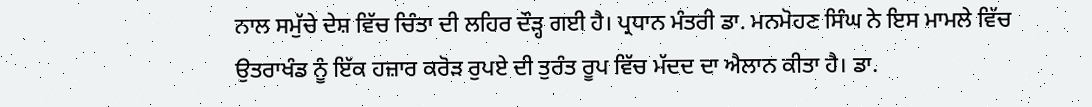ਨਾਲ ਸਮੁੱਚੇ ਦੇਸ਼ ਵਿੱਚ ਚਿੰਤਾ ਦੀ ਲਹਿਰ ਦੌੜ੍ਹ ਗਈ ਹੈ। ਪ੍ਰਧਾਨ ਮੰਤਰੀ ਡਾ. ਮਨਮੋਹਣ ਸਿੰਘ ਨੇ ਇਸ ਮਾਮਲੇ ਵਿੱਚ ਉਤਰਾਖੰਡ ਨੂੰ ਇੱਕ ਹਜ਼ਾਰ ਕਰੋੜ ਰੁਪਏ ਦੀ ਤੁਰੰਤ ਰੂਪ ਵਿੱਚ ਮੱਦਦ ਦਾ ਐਲਾਨ ਕੀਤਾ ਹੈ। ਡਾ.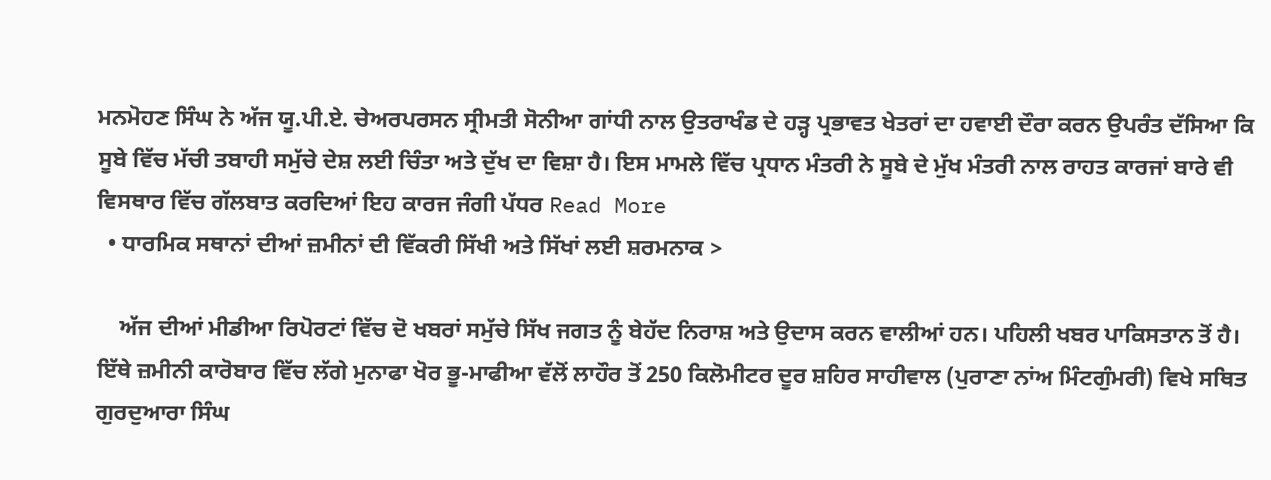ਮਨਮੋਹਣ ਸਿੰਘ ਨੇ ਅੱਜ ਯੂ.ਪੀ.ਏ. ਚੇਅਰਪਰਸਨ ਸ੍ਰੀਮਤੀ ਸੋਨੀਆ ਗਾਂਧੀ ਨਾਲ ਉਤਰਾਖੰਡ ਦੇ ਹੜ੍ਹ ਪ੍ਰਭਾਵਤ ਖੇਤਰਾਂ ਦਾ ਹਵਾਈ ਦੌਰਾ ਕਰਨ ਉਪਰੰਤ ਦੱਸਿਆ ਕਿ ਸੂਬੇ ਵਿੱਚ ਮੱਚੀ ਤਬਾਹੀ ਸਮੁੱਚੇ ਦੇਸ਼ ਲਈ ਚਿੰਤਾ ਅਤੇ ਦੁੱਖ ਦਾ ਵਿਸ਼ਾ ਹੈ। ਇਸ ਮਾਮਲੇ ਵਿੱਚ ਪ੍ਰਧਾਨ ਮੰਤਰੀ ਨੇ ਸੂਬੇ ਦੇ ਮੁੱਖ ਮੰਤਰੀ ਨਾਲ ਰਾਹਤ ਕਾਰਜਾਂ ਬਾਰੇ ਵੀ ਵਿਸਥਾਰ ਵਿੱਚ ਗੱਲਬਾਤ ਕਰਦਿਆਂ ਇਹ ਕਾਰਜ ਜੰਗੀ ਪੱਧਰ Read More
  • ਧਾਰਮਿਕ ਸਥਾਨਾਂ ਦੀਆਂ ਜ਼ਮੀਨਾਂ ਦੀ ਵਿੱਕਰੀ ਸਿੱਖੀ ਅਤੇ ਸਿੱਖਾਂ ਲਈ ਸ਼ਰਮਨਾਕ >

    ਅੱਜ ਦੀਆਂ ਮੀਡੀਆ ਰਿਪੋਰਟਾਂ ਵਿੱਚ ਦੋ ਖਬਰਾਂ ਸਮੁੱਚੇ ਸਿੱਖ ਜਗਤ ਨੂੰ ਬੇਹੱਦ ਨਿਰਾਸ਼ ਅਤੇ ਉਦਾਸ ਕਰਨ ਵਾਲੀਆਂ ਹਨ। ਪਹਿਲੀ ਖਬਰ ਪਾਕਿਸਤਾਨ ਤੋਂ ਹੈ। ਇੱਥੇ ਜ਼ਮੀਨੀ ਕਾਰੋਬਾਰ ਵਿੱਚ ਲੱਗੇ ਮੁਨਾਫਾ ਖੋਰ ਭੂ-ਮਾਫੀਆ ਵੱਲੋਂ ਲਾਹੌਰ ਤੋਂ 250 ਕਿਲੋਮੀਟਰ ਦੂਰ ਸ਼ਹਿਰ ਸਾਹੀਵਾਲ (ਪੁਰਾਣਾ ਨਾਂਅ ਮਿੰਟਗੁੰਮਰੀ) ਵਿਖੇ ਸਥਿਤ ਗੁਰਦੁਆਰਾ ਸਿੰਘ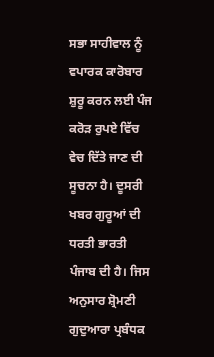ਸਭਾ ਸਾਹੀਵਾਲ ਨੂੰ ਵਪਾਰਕ ਕਾਰੋਬਾਰ ਸ਼ੁਰੂ ਕਰਨ ਲਈ ਪੰਜ ਕਰੋੜ ਰੁਪਏ ਵਿੱਚ ਵੇਚ ਦਿੱਤੇ ਜਾਣ ਦੀ ਸੂਚਨਾ ਹੈ। ਦੂਸਰੀ ਖਬਰ ਗੁਰੂਆਂ ਦੀ ਧਰਤੀ ਭਾਰਤੀ ਪੰਜਾਬ ਦੀ ਹੈ। ਜਿਸ ਅਨੁਸਾਰ ਸ਼੍ਰੋਮਣੀ ਗੁਦੁਆਰਾ ਪ੍ਰਬੰਧਕ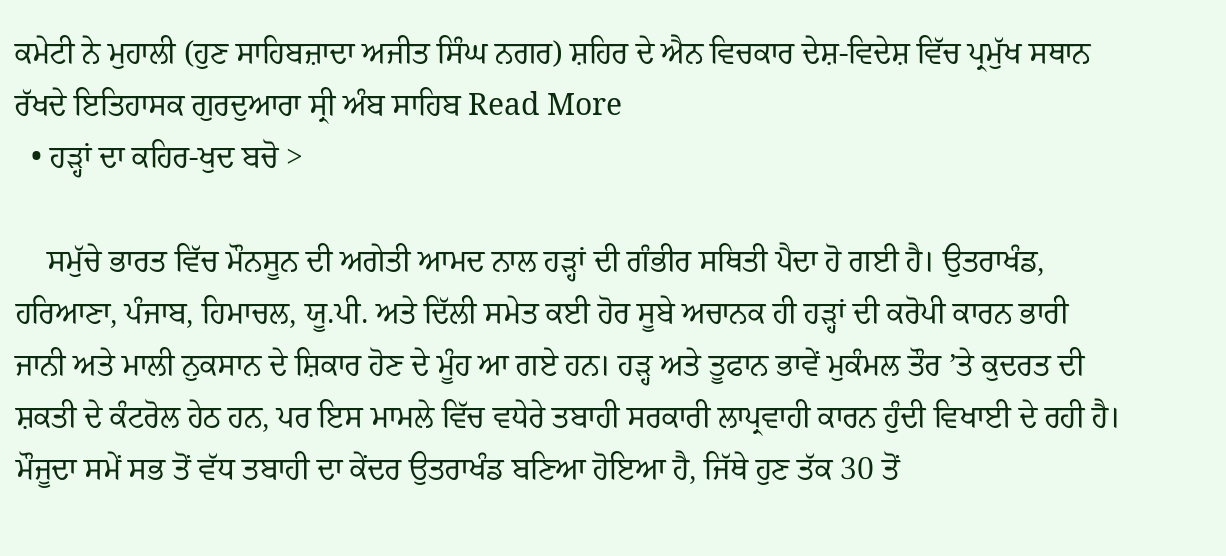ਕਮੇਟੀ ਨੇ ਮੁਹਾਲੀ (ਹੁਣ ਸਾਹਿਬਜ਼ਾਦਾ ਅਜੀਤ ਸਿੰਘ ਨਗਰ) ਸ਼ਹਿਰ ਦੇ ਐਨ ਵਿਚਕਾਰ ਦੇਸ਼-ਵਿਦੇਸ਼ ਵਿੱਚ ਪ੍ਰਮੁੱਖ ਸਥਾਨ ਰੱਖਦੇ ਇਤਿਹਾਸਕ ਗੁਰਦੁਆਰਾ ਸ੍ਰੀ ਅੰਬ ਸਾਹਿਬ Read More
  • ਹੜ੍ਹਾਂ ਦਾ ਕਹਿਰ-ਖੁਦ ਬਚੋ >

    ਸਮੁੱਚੇ ਭਾਰਤ ਵਿੱਚ ਮੌਨਸੂਨ ਦੀ ਅਗੇਤੀ ਆਮਦ ਨਾਲ ਹੜ੍ਹਾਂ ਦੀ ਗੰਭੀਰ ਸਥਿਤੀ ਪੈਦਾ ਹੋ ਗਈ ਹੈ। ਉਤਰਾਖੰਡ, ਹਰਿਆਣਾ, ਪੰਜਾਬ, ਹਿਮਾਚਲ, ਯੂ.ਪੀ. ਅਤੇ ਦਿੱਲੀ ਸਮੇਤ ਕਈ ਹੋਰ ਸੂਬੇ ਅਚਾਨਕ ਹੀ ਹੜ੍ਹਾਂ ਦੀ ਕਰੋਪੀ ਕਾਰਨ ਭਾਰੀ ਜਾਨੀ ਅਤੇ ਮਾਲੀ ਨੁਕਸਾਨ ਦੇ ਸ਼ਿਕਾਰ ਹੋਣ ਦੇ ਮੂੰਹ ਆ ਗਏ ਹਨ। ਹੜ੍ਹ ਅਤੇ ਤੂਫਾਨ ਭਾਵੇਂ ਮੁਕੰਮਲ ਤੌਰ ’ਤੇ ਕੁਦਰਤ ਦੀ ਸ਼ਕਤੀ ਦੇ ਕੰਟਰੋਲ ਹੇਠ ਹਨ, ਪਰ ਇਸ ਮਾਮਲੇ ਵਿੱਚ ਵਧੇਰੇ ਤਬਾਹੀ ਸਰਕਾਰੀ ਲਾਪ੍ਰਵਾਹੀ ਕਾਰਨ ਹੁੰਦੀ ਵਿਖਾਈ ਦੇ ਰਹੀ ਹੈ। ਮੌਜੂਦਾ ਸਮੇਂ ਸਭ ਤੋਂ ਵੱਧ ਤਬਾਹੀ ਦਾ ਕੇਂਦਰ ਉਤਰਾਖੰਡ ਬਣਿਆ ਹੋਇਆ ਹੈ, ਜਿੱਥੇ ਹੁਣ ਤੱਕ 30 ਤੋਂ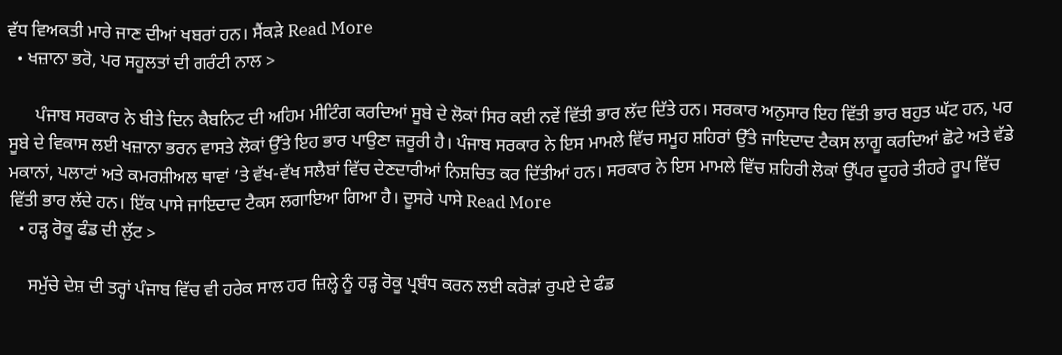ਵੱਧ ਵਿਅਕਤੀ ਮਾਰੇ ਜਾਣ ਦੀਆਂ ਖਬਰਾਂ ਹਨ। ਸੈਂਕੜੇ Read More
  • ਖਜ਼ਾਨਾ ਭਰੋ, ਪਰ ਸਹੂਲਤਾਂ ਦੀ ਗਰੰਟੀ ਨਾਲ >

      ਪੰਜਾਬ ਸਰਕਾਰ ਨੇ ਬੀਤੇ ਦਿਨ ਕੈਬਨਿਟ ਦੀ ਅਹਿਮ ਮੀਟਿੰਗ ਕਰਦਿਆਂ ਸੂਬੇ ਦੇ ਲੋਕਾਂ ਸਿਰ ਕਈ ਨਵੇਂ ਵਿੱਤੀ ਭਾਰ ਲੱਦ ਦਿੱਤੇ ਹਨ। ਸਰਕਾਰ ਅਨੁਸਾਰ ਇਹ ਵਿੱਤੀ ਭਾਰ ਬਹੁਤ ਘੱਟ ਹਨ, ਪਰ ਸੂਬੇ ਦੇ ਵਿਕਾਸ ਲਈ ਖਜ਼ਾਨਾ ਭਰਨ ਵਾਸਤੇ ਲੋਕਾਂ ਉੱਤੇ ਇਹ ਭਾਰ ਪਾਉਣਾ ਜ਼ਰੂਰੀ ਹੈ। ਪੰਜਾਬ ਸਰਕਾਰ ਨੇ ਇਸ ਮਾਮਲੇ ਵਿੱਚ ਸਮੂਹ ਸ਼ਹਿਰਾਂ ਉੱਤੇ ਜਾਇਦਾਦ ਟੈਕਸ ਲਾਗੂ ਕਰਦਿਆਂ ਛੋਟੇ ਅਤੇ ਵੱਡੇ ਮਕਾਨਾਂ, ਪਲਾਟਾਂ ਅਤੇ ਕਮਰਸ਼ੀਅਲ ਥਾਵਾਂ ’ਤੇ ਵੱਖ-ਵੱਖ ਸਲੈਬਾਂ ਵਿੱਚ ਦੇਣਦਾਰੀਆਂ ਨਿਸ਼ਚਿਤ ਕਰ ਦਿੱਤੀਆਂ ਹਨ। ਸਰਕਾਰ ਨੇ ਇਸ ਮਾਮਲੇ ਵਿੱਚ ਸ਼ਹਿਰੀ ਲੋਕਾਂ ਉੱਪਰ ਦੂਹਰੇ ਤੀਹਰੇ ਰੂਪ ਵਿੱਚ ਵਿੱਤੀ ਭਾਰ ਲੱਦੇ ਹਨ। ਇੱਕ ਪਾਸੇ ਜਾਇਦਾਦ ਟੈਕਸ ਲਗਾਇਆ ਗਿਆ ਹੈ। ਦੂਸਰੇ ਪਾਸੇ Read More
  • ਹੜ੍ਹ ਰੋਕੂ ਫੰਡ ਦੀ ਲੁੱਟ >

    ਸਮੁੱਚੇ ਦੇਸ਼ ਦੀ ਤਰ੍ਹਾਂ ਪੰਜਾਬ ਵਿੱਚ ਵੀ ਹਰੇਕ ਸਾਲ ਹਰ ਜ਼ਿਲ੍ਹੇ ਨੂੰ ਹੜ੍ਹ ਰੋਕੂ ਪ੍ਰਬੰਧ ਕਰਨ ਲਈ ਕਰੋੜਾਂ ਰੁਪਏ ਦੇ ਫੰਡ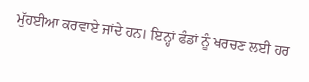ਮੁੱਹਈਆ ਕਰਵਾਏ ਜਾਂਦੇ ਹਨ। ਇਨ੍ਹਾਂ ਫੰਡਾਂ ਨੂੰ ਖਰਚਣ ਲਈ ਹਰ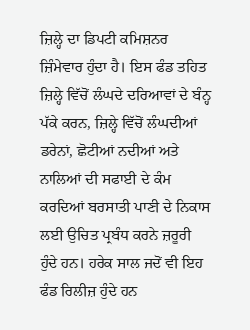ਜ਼ਿਲ੍ਹੇ ਦਾ ਡਿਪਟੀ ਕਮਿਸ਼ਨਰ ਜ਼ਿੰਮੇਵਾਰ ਹੁੰਦਾ ਹੈ। ਇਸ ਫੰਡ ਤਹਿਤ ਜ਼ਿਲ੍ਹੇ ਵਿੱਚੋਂ ਲੰਘਦੇ ਦਰਿਆਵਾਂ ਦੇ ਬੰਨ੍ਹ ਪੱਕੇ ਕਰਨ, ਜ਼ਿਲ੍ਹੇ ਵਿੱਚੋਂ ਲੰਘਦੀਆਂ ਡਰੇਨਾਂ, ਛੋਟੀਆਂ ਨਦੀਆਂ ਅਤੇ ਨਾਲਿਆਂ ਦੀ ਸਫਾਈ ਦੇ ਕੰਮ ਕਰਦਿਆਂ ਬਰਸਾਤੀ ਪਾਣੀ ਦੇ ਨਿਕਾਸ ਲਈ ਉਚਿਤ ਪ੍ਰਬੰਧ ਕਰਨੇ ਜ਼ਰੂਰੀ ਹੁੰਦੇ ਹਨ। ਹਰੇਕ ਸਾਲ ਜਦੋਂ ਵੀ ਇਹ ਫੰਡ ਰਿਲੀਜ਼ ਹੁੰਦੇ ਹਨ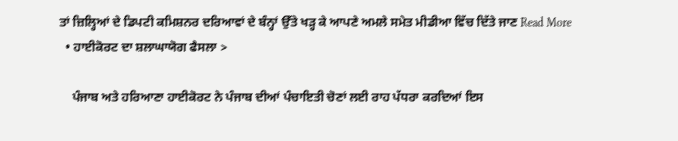ਤਾਂ ਜ਼ਿਲ੍ਹਿਆਂ ਦੇ ਡਿਪਟੀ ਕਮਿਸ਼ਨਰ ਦਰਿਆਵਾਂ ਦੇ ਬੰਨ੍ਹਾਂ ਉੱਤੇ ਖੜ੍ਹ ਕੇ ਆਪਣੇ ਅਮਲੇ ਸਮੇਤ ਮੀਡੀਆ ਵਿੱਚ ਦਿੱਤੇ ਜਾਣ Read More
  • ਹਾਈਕੋਰਟ ਦਾ ਸ਼ਲਾਘਾਯੋਗ ਫੈਸਲਾ >

    ਪੰਜਾਬ ਅਤੇ ਹਰਿਆਣਾ ਹਾਈਕੋਰਟ ਨੇ ਪੰਜਾਬ ਦੀਆਂ ਪੰਚਾਇਤੀ ਚੋਣਾਂ ਲਈ ਰਾਹ ਪੱਧਰਾ ਕਰਦਿਆਂ ਇਸ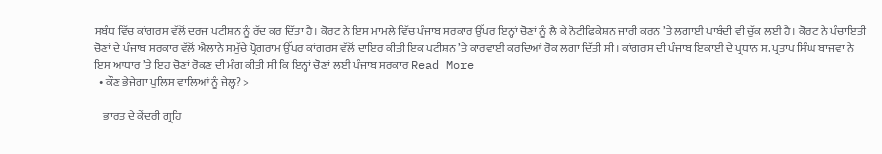ਸਬੰਧ ਵਿੱਚ ਕਾਂਗਰਸ ਵੱਲੋਂ ਦਰਜ ਪਟੀਸ਼ਨ ਨੂੰ ਰੱਦ ਕਰ ਦਿੱਤਾ ਹੈ। ਕੋਰਟ ਨੇ ਇਸ ਮਾਮਲੇ ਵਿੱਚ ਪੰਜਾਬ ਸਰਕਾਰ ਉੱਪਰ ਇਨ੍ਹਾਂ ਚੋਣਾਂ ਨੂੰ ਲੈ ਕੇ ਨੋਟੀਫਿਕੇਸ਼ਨ ਜਾਰੀ ਕਰਨ ’ਤੇ ਲਗਾਈ ਪਾਬੰਦੀ ਵੀ ਚੁੱਕ ਲਈ ਹੈ। ਕੋਰਟ ਨੇ ਪੰਚਾਇਤੀ ਚੋਣਾਂ ਦੇ ਪੰਜਾਬ ਸਰਕਾਰ ਵੱਲੋਂ ਐਲਾਨੇ ਸਮੁੱਚੇ ਪ੍ਰੋਗਰਾਮ ਉੱਪਰ ਕਾਂਗਰਸ ਵੱਲੋਂ ਦਾਇਰ ਕੀਤੀ ਇਕ ਪਟੀਸ਼ਨ ’ਤੇ ਕਾਰਵਾਈ ਕਰਦਿਆਂ ਰੋਕ ਲਗਾ ਦਿੱਤੀ ਸੀ। ਕਾਂਗਰਸ ਦੀ ਪੰਜਾਬ ਇਕਾਈ ਦੇ ਪ੍ਰਧਾਨ ਸ. ਪ੍ਰਤਾਪ ਸਿੰਘ ਬਾਜਵਾ ਨੇ ਇਸ ਆਧਾਰ ’ਤੇ ਇਹ ਚੋਣਾਂ ਰੋਕਣ ਦੀ ਮੰਗ ਕੀਤੀ ਸੀ ਕਿ ਇਨ੍ਹਾਂ ਚੋਣਾਂ ਲਈ ਪੰਜਾਬ ਸਰਕਾਰ Read More
  • ਕੌਣ ਭੇਜੇਗਾ ਪੁਲਿਸ ਵਾਲਿਆਂ ਨੂੰ ਜੇਲ੍ਹ? >

    ਭਾਰਤ ਦੇ ਕੇਂਦਰੀ ਗ੍ਰਹਿ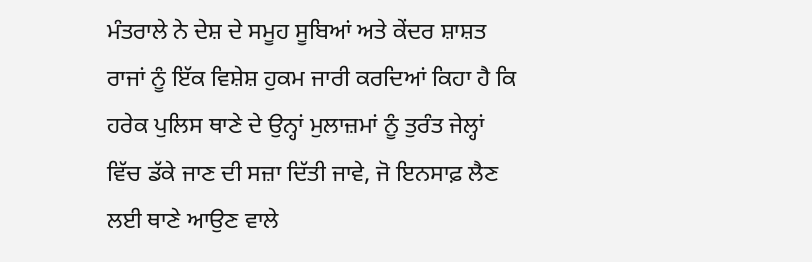ਮੰਤਰਾਲੇ ਨੇ ਦੇਸ਼ ਦੇ ਸਮੂਹ ਸੂਬਿਆਂ ਅਤੇ ਕੇਂਦਰ ਸ਼ਾਸ਼ਤ ਰਾਜਾਂ ਨੂੰ ਇੱਕ ਵਿਸ਼ੇਸ਼ ਹੁਕਮ ਜਾਰੀ ਕਰਦਿਆਂ ਕਿਹਾ ਹੈ ਕਿ ਹਰੇਕ ਪੁਲਿਸ ਥਾਣੇ ਦੇ ਉਨ੍ਹਾਂ ਮੁਲਾਜ਼ਮਾਂ ਨੂੰ ਤੁਰੰਤ ਜੇਲ੍ਹਾਂ ਵਿੱਚ ਡੱਕੇ ਜਾਣ ਦੀ ਸਜ਼ਾ ਦਿੱਤੀ ਜਾਵੇ, ਜੋ ਇਨਸਾਫ਼ ਲੈਣ ਲਈ ਥਾਣੇ ਆਉਣ ਵਾਲੇ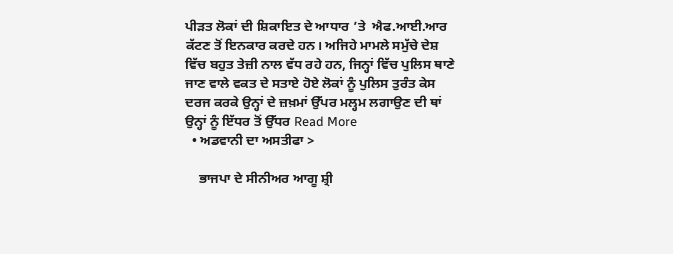ਪੀੜਤ ਲੋਕਾਂ ਦੀ ਸ਼ਿਕਾਇਤ ਦੇ ਆਧਾਰ ’ਤੇ  ਐਫ.ਆਈ.ਆਰ ਕੱਟਣ ਤੋਂ ਇਨਕਾਰ ਕਰਦੇ ਹਨ। ਅਜਿਹੇ ਮਾਮਲੇ ਸਮੁੱਚੇ ਦੇਸ਼ ਵਿੱਚ ਬਹੁਤ ਤੇਜ਼ੀ ਨਾਲ ਵੱਧ ਰਹੇ ਹਨ, ਜਿਨ੍ਹਾਂ ਵਿੱਚ ਪੁਲਿਸ ਥਾਣੇ ਜਾਣ ਵਾਲੇ ਵਕਤ ਦੇ ਸਤਾਏ ਹੋਏ ਲੋਕਾਂ ਨੂੰ ਪੁਲਿਸ ਤੁਰੰਤ ਕੇਸ ਦਰਜ ਕਰਕੇ ਉਨ੍ਹਾਂ ਦੇ ਜ਼ਖ਼ਮਾਂ ਉੱਪਰ ਮਲ੍ਹਮ ਲਗਾਉਣ ਦੀ ਥਾਂ ਉਨ੍ਹਾਂ ਨੂੰ ਇੱਧਰ ਤੋਂ ਉੱਧਰ Read More
  • ਅਡਵਾਨੀ ਦਾ ਅਸਤੀਫਾ >

    ਭਾਜਪਾ ਦੇ ਸੀਨੀਅਰ ਆਗੂ ਸ਼੍ਰੀ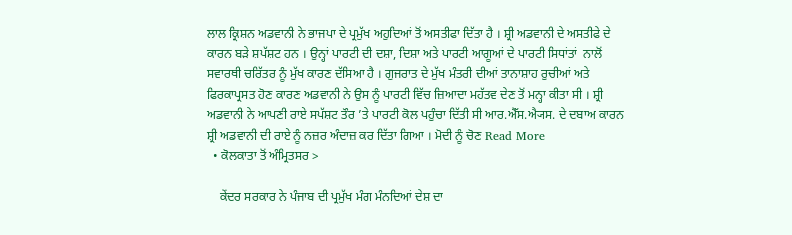ਲਾਲ ਕ੍ਰਿਸ਼ਨ ਅਡਵਾਨੀ ਨੇ ਭਾਜਪਾ ਦੇ ਪ੍ਰਮੁੱਖ ਅਹੁਦਿਆਂ ਤੋਂ ਅਸਤੀਫਾ ਦਿੱਤਾ ਹੈ । ਸ਼੍ਰੀ ਅਡਵਾਨੀ ਦੇ ਅਸਤੀਫੇ ਦੇ ਕਾਰਨ ਬੜੇ ਸ਼ਪੱਸ਼ਟ ਹਨ । ਉਨ੍ਹਾਂ ਪਾਰਟੀ ਦੀ ਦਸ਼ਾ, ਦਿਸ਼ਾ ਅਤੇ ਪਾਰਟੀ ਆਗੂਆਂ ਦੇ ਪਾਰਟੀ ਸਿਧਾਂਤਾਂ  ਨਾਲੋਂ ਸਵਾਰਥੀ ਚਰਿੱਤਰ ਨੂੰ ਮੁੱਖ ਕਾਰਣ ਦੱਸਿਆ ਹੈ । ਗੁਜਰਾਤ ਦੇ ਮੁੱਖ ਮੰਤਰੀ ਦੀਆਂ ਤਾਨਾਸ਼ਾਹ ਰੁਚੀਆਂ ਅਤੇ ਫਿਰਕਾਪ੍ਰਸਤ ਹੋਣ ਕਾਰਣ ਅਡਵਾਨੀ ਨੇ ਉਸ ਨੂੰ ਪਾਰਟੀ ਵਿੱਚ ਜ਼ਿਆਦਾ ਮਹੱਤਵ ਦੇਣ ਤੋਂ ਮਨ੍ਹਾ ਕੀਤਾ ਸੀ । ਸ਼੍ਰੀ ਅਡਵਾਨੀ ਨੇ ਆਪਣੀ ਰਾਏ ਸਪੱਸ਼ਟ ਤੌਰ ’ਤੇ ਪਾਰਟੀ ਕੋਲ ਪਹੁੰਚਾ ਦਿੱਤੀ ਸੀ ਆਰ.ਐੱਸ.ਐ੍ਯਸ. ਦੇ ਦਬਾਅ ਕਾਰਨ ਸ਼੍ਰੀ ਅਡਵਾਨੀ ਦੀ ਰਾਏ ਨੂੰ ਨਜ਼ਰ ਅੰਦਾਜ਼ ਕਰ ਦਿੱਤਾ ਗਿਆ । ਮੋਦੀ ਨੂੰ ਚੋਣ Read More
  • ਕੋਲਕਾਤਾ ਤੋਂ ਅੰਮ੍ਰਿਤਸਰ >

    ਕੇਂਦਰ ਸਰਕਾਰ ਨੇ ਪੰਜਾਬ ਦੀ ਪ੍ਰਮੁੱਖ ਮੰਗ ਮੰਨਦਿਆਂ ਦੇਸ਼ ਦਾ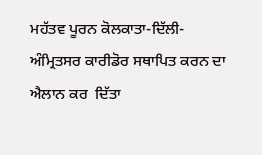ਮਹੱਤਵ ਪੂਰਨ ਕੋਲਕਾਤਾ-ਦਿੱਲੀ-ਅੰਮ੍ਰਿਤਸਰ ਕਾਰੀਡੋਰ ਸਥਾਪਿਤ ਕਰਨ ਦਾ ਐਲਾਨ ਕਰ  ਦਿੱਤਾ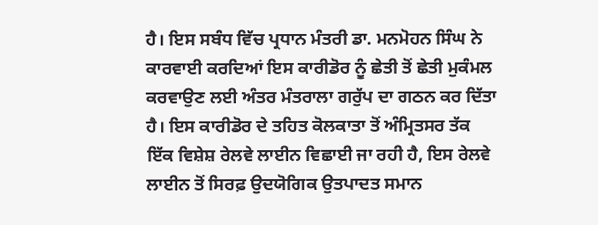ਹੈ। ਇਸ ਸਬੰਧ ਵਿੱਚ ਪ੍ਰਧਾਨ ਮੰਤਰੀ ਡਾ. ਮਨਮੋਹਨ ਸਿੰਘ ਨੇ ਕਾਰਵਾਈ ਕਰਦਿਆਂ ਇਸ ਕਾਰੀਡੋਰ ਨੂੰ ਛੇਤੀ ਤੋਂ ਛੇਤੀ ਮੁਕੰਮਲ ਕਰਵਾਉਣ ਲਈ ਅੰਤਰ ਮੰਤਰਾਲਾ ਗਰੁੱਪ ਦਾ ਗਠਨ ਕਰ ਦਿੱਤਾ ਹੈ। ਇਸ ਕਾਰੀਡੋਰ ਦੇ ਤਹਿਤ ਕੋਲਕਾਤਾ ਤੋਂ ਅੰਮ੍ਰਿਤਸਰ ਤੱਕ ਇੱਕ ਵਿਸ਼ੇਸ਼ ਰੇਲਵੇ ਲਾਈਨ ਵਿਛਾਈ ਜਾ ਰਹੀ ਹੈ, ਇਸ ਰੇਲਵੇ ਲਾਈਨ ਤੋਂ ਸਿਰਫ਼ ਉਦਯੋਗਿਕ ਉਤਪਾਦਤ ਸਮਾਨ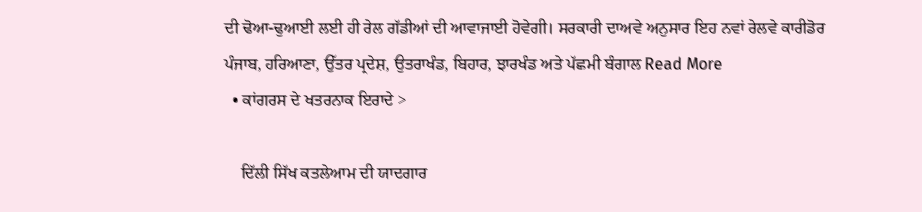ਦੀ ਢੋਆ-ਢੁਆਈ ਲਈ ਹੀ ਰੇਲ ਗੱਡੀਆਂ ਦੀ ਆਵਾਜਾਈ ਹੋਵੇਗੀ। ਸਰਕਾਰੀ ਦਾਅਵੇ ਅਨੁਸਾਰ ਇਹ ਨਵਾਂ ਰੇਲਵੇ ਕਾਰੀਡੋਰ ਪੰਜਾਬ, ਹਰਿਆਣਾ, ਉੱਤਰ ਪ੍ਰਦੇਸ਼, ਉਤਰਾਖੰਡ, ਬਿਹਾਰ, ਝਾਰਖੰਡ ਅਤੇ ਪੱਛਮੀ ਬੰਗਾਲ Read More
  • ਕਾਂਗਰਸ ਦੇ ਖਤਰਨਾਕ ਇਰਾਦੇ >

    ਦਿੱਲੀ ਸਿੱਖ ਕਤਲੇਆਮ ਦੀ ਯਾਦਗਾਰ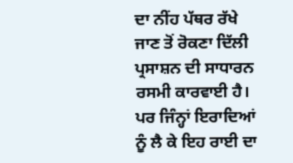ਦਾ ਨੀਂਹ ਪੱਥਰ ਰੱਖੇ ਜਾਣ ਤੋਂ ਰੋਕਣਾ ਦਿੱਲੀ ਪ੍ਰਸਾਸ਼ਨ ਦੀ ਸਾਧਾਰਨ ਰਸਮੀ ਕਾਰਵਾਈ ਹੈ। ਪਰ ਜਿੰਨ੍ਹਾਂ ਇਰਾਦਿਆਂ ਨੂੰ ਲੈ ਕੇ ਇਹ ਰਾਈ ਦਾ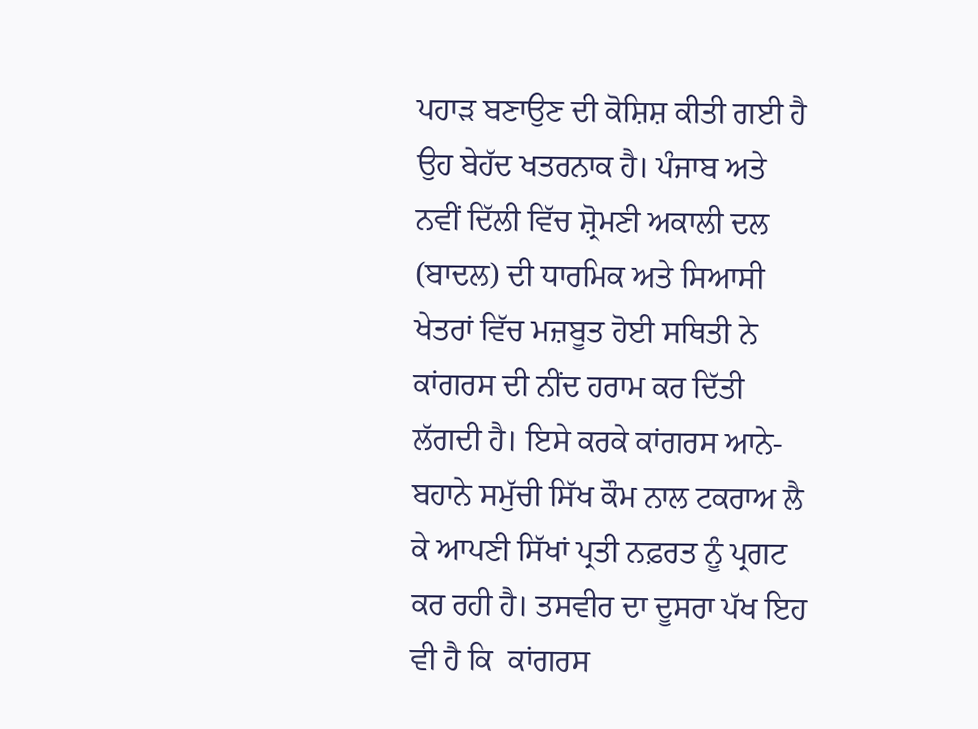ਪਹਾੜ ਬਣਾਉਣ ਦੀ ਕੋਸ਼ਿਸ਼ ਕੀਤੀ ਗਈ ਹੈ ਉਹ ਬੇਹੱਦ ਖਤਰਨਾਕ ਹੈ। ਪੰਜਾਬ ਅਤੇ ਨਵੀਂ ਦਿੱਲੀ ਵਿੱਚ ਸ਼੍ਰੋਮਣੀ ਅਕਾਲੀ ਦਲ (ਬਾਦਲ) ਦੀ ਧਾਰਮਿਕ ਅਤੇ ਸਿਆਸੀ ਖੇਤਰਾਂ ਵਿੱਚ ਮਜ਼ਬੂਤ ਹੋਈ ਸਥਿਤੀ ਨੇ ਕਾਂਗਰਸ ਦੀ ਨੀਂਦ ਹਰਾਮ ਕਰ ਦਿੱਤੀ ਲੱਗਦੀ ਹੈ। ਇਸੇ ਕਰਕੇ ਕਾਂਗਰਸ ਆਨੇ-ਬਹਾਨੇ ਸਮੁੱਚੀ ਸਿੱਖ ਕੌਮ ਨਾਲ ਟਕਰਾਅ ਲੈ ਕੇ ਆਪਣੀ ਸਿੱਖਾਂ ਪ੍ਰਤੀ ਨਫ਼ਰਤ ਨੂੰ ਪ੍ਰਗਟ ਕਰ ਰਹੀ ਹੈ। ਤਸਵੀਰ ਦਾ ਦੂਸਰਾ ਪੱਖ ਇਹ ਵੀ ਹੈ ਕਿ  ਕਾਂਗਰਸ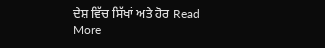ਦੇਸ਼ ਵਿੱਚ ਸਿੱਖਾਂ ਅਤੇ ਹੋਰ Read More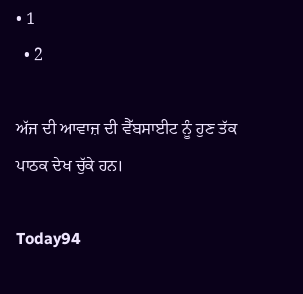• 1
  • 2

ਅੱਜ ਦੀ ਆਵਾਜ਼ ਦੀ ਵੈੱਬਸਾਈਟ ਨੂੰ ਹੁਣ ਤੱਕ ਪਾਠਕ ਦੇਖ ਚੁੱਕੇ ਹਨ।

Today94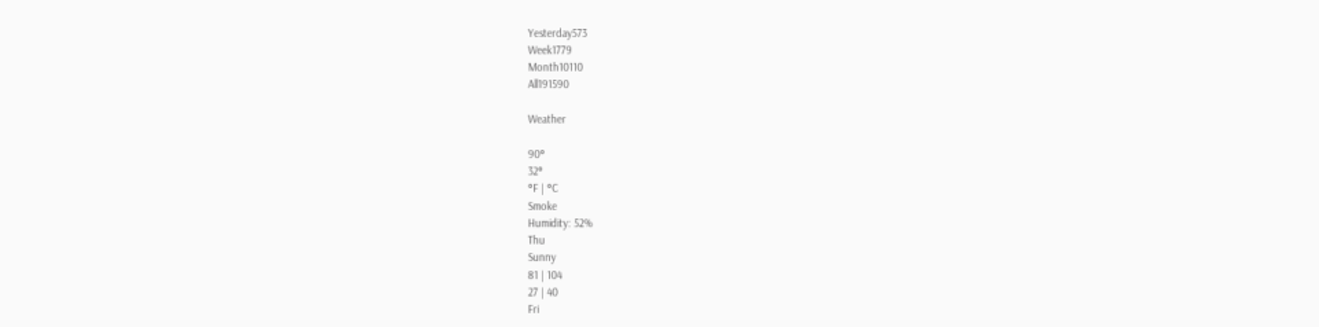Yesterday573
Week1779
Month10110
All191590

Weather

90°
32°
°F | °C
Smoke
Humidity: 52%
Thu
Sunny
81 | 104
27 | 40
Fri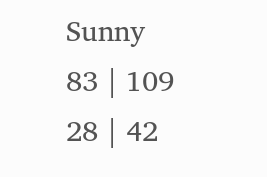Sunny
83 | 109
28 | 42